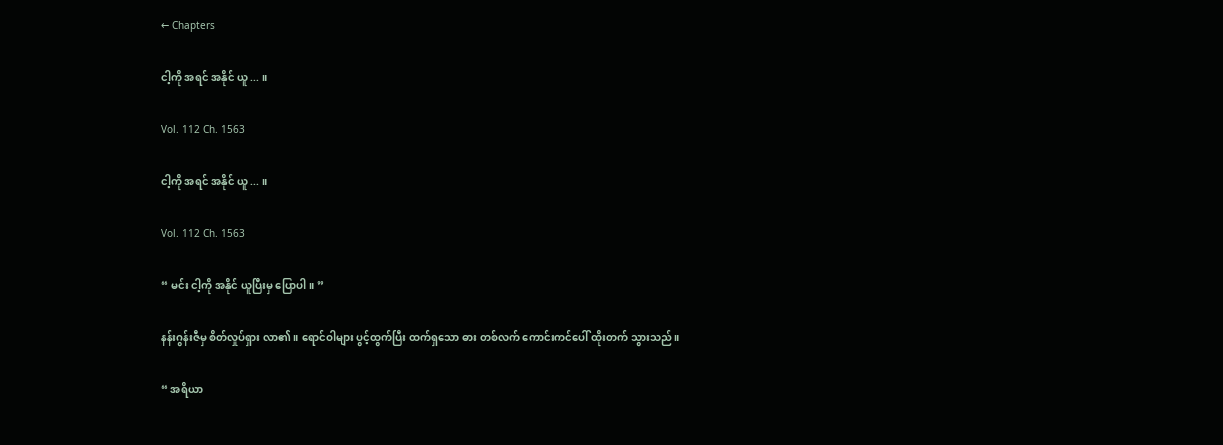← Chapters

ငါ့ကို အရင် အနိုင် ယူ ... ။

Vol. 112 Ch. 1563

ငါ့ကို အရင် အနိုင် ယူ ... ။

Vol. 112 Ch. 1563

“ မင်း ငါ့ကို အနိုင် ယူပြီးမှ ပြောပါ။ ”

နန်းဂွန်းဇီမှ စိတ်လှုပ်ရှား လာ၏။ ရောင်ဝါများ ပွင့်ထွက်ပြီး ထက်ရှသော ဓား တစ်လက် ကောင်းကင်ပေါ် ထိုးတက် သွားသည်။

“ အရိယာ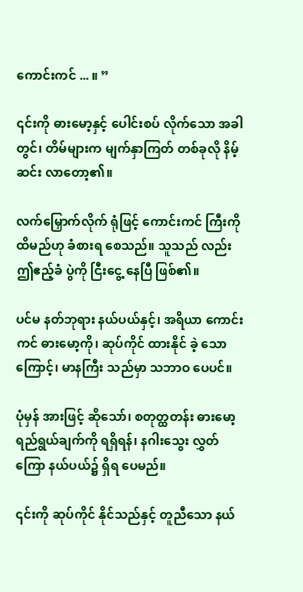ကောင်းကင် ... ။ ”

၎င်းကို ဓားမော့နှင့် ပေါင်းစပ် လိုက်သော အခါတွင်၊ တိမ်များက မျက်နှာကြတ် တစ်ခုလို နိမ့်ဆင်း လာတော့၏။

လက်မြှောက်လိုက် ရုံဖြင့် ကောင်းကင် ကြီးကို ထိမည်ဟု ခံစားရ စေသည်။ သူသည် လည်း ဤဧည့်ခံ ပွဲကို ငြီးငွေ့ နေပြီ ဖြစ်၏။

ပင်မ နတ်ဘုရား နယ်ပယ်နှင့်၊ အရိယာ ကောင်းကင် ဓားမော့ကို၊ ဆုပ်ကိုင် ထားနိုင် ခဲ့ သောကြောင့်၊ မာနကြီး သည်မှာ သဘာဝ ပေပင်။

ပုံမှန် အားဖြင့် ဆိုသော်၊ စတုတ္ထတန်း ဓားမော့ ရည်ရွယ်ချက်ကို ရရှိရန်၊ နဂါးသွေး လွှတ်ကြော နယ်ပယ်၌ ရှိရ ပေမည်။

၎င်းကို ဆုပ်ကိုင် နိုင်သည်နှင့် တူညီသော နယ်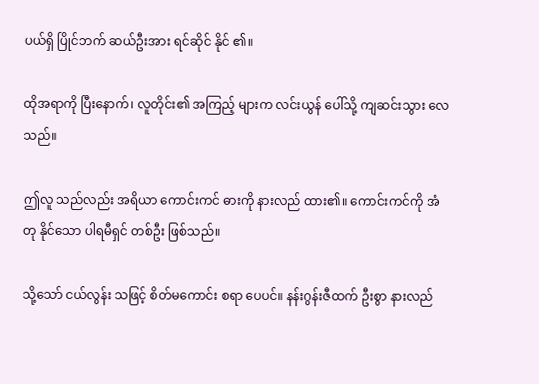ပယ်ရှိ ပြိုင်ဘက် ဆယ်ဦးအား ရင်ဆိုင် နိုင် ၏။

ထိုအရာကို ပြီးနောက်၊ လူတိုင်း၏ အကြည့် များက လင်းယွန် ပေါ်သို့ ကျဆင်းသွား လေသည်။

ဤလူ သည်လည်း အရိယာ ကောင်းကင် ဓားကို နားလည် ထား၏။ ကောင်းကင်ကို အံတု နိုင်သော ပါရမီရှင် တစ်ဦး ဖြစ်သည်။

သို့သော် ငယ်လွန်း သဖြင့် စိတ်မကောင်း စရာ ပေပင်။ နန်းဂွန်းဇီထက် ဦးစွာ နားလည်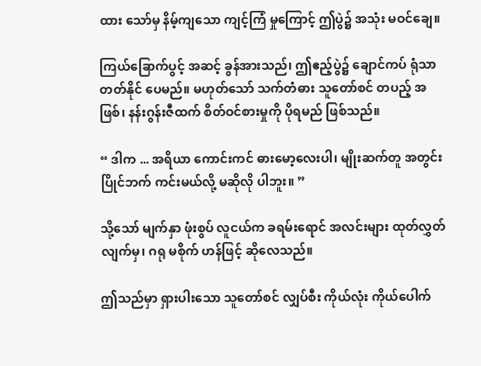ထား သော်မှ နိမ့်ကျသော ကျင့်ကြံ မှုကြောင့် ဤပွဲ၌ အသုံး မဝင်ချေ။

ကြယ်ခြောက်ပွင့် အဆင့် ခွန်အားသည်၊ ဤဧည့်ပွဲ၌ ချောင်ကပ် ရုံသာ တတ်နိုင် ပေမည်။ မဟုတ်သော် သက်တံဓား သူတော်စင် တပည့် အဖြစ်၊ နန်းဂွန်းဇီထက် စိတ်ဝင်စားမှုကို ပိုရမည် ဖြစ်သည်။

“ ဒါက ... အရိယာ ကောင်းကင် ဓားမော့လေးပါ၊ မျိုးဆက်တူ အတွင်း ပြိုင်ဘက် ကင်းမယ်လို့ မဆိုလို ပါဘူး။ ”

သို့သော် မျက်နှာ ဖုံးစွပ် လူငယ်က ခရမ်းရောင် အလင်းများ ထုတ်လွှတ် လျက်မှ၊ ဂရု မစိုက် ဟန်ဖြင့် ဆိုလေသည်။

ဤသည်မှာ ရှားပါးသော သူတော်စင် လျှပ်စီး ကိုယ်လုံး ကိုယ်ပေါက်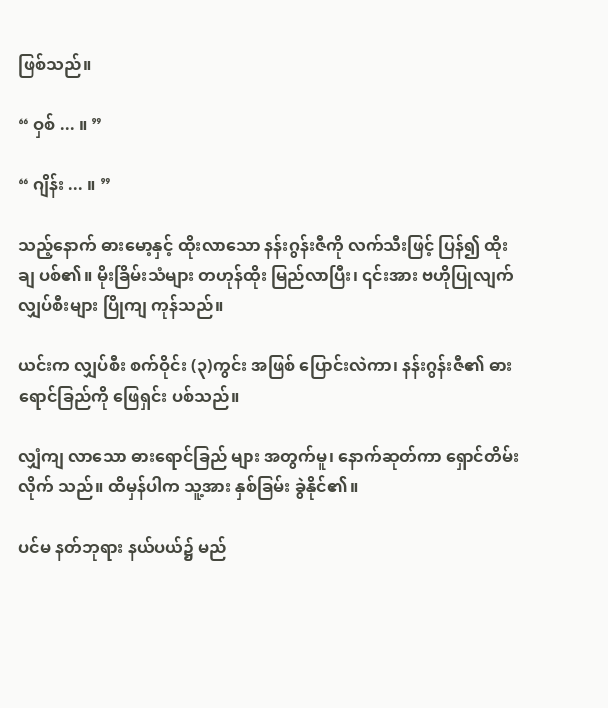ဖြစ်သည်။

“ ဝှစ် ... ။ ”

“ ဂျိန်း ... ။ ”

သည့်နောက် ဓားမော့နှင့် ထိုးလာသော နန်းဂွန်းဇီကို လက်သီးဖြင့် ပြန်၍ ထိုးချ ပစ်၏။ မိုးခြိမ်းသံများ တဟုန်ထိုး မြည်လာပြီး၊ ၎င်းအား ဗဟိုပြုလျက် လျှပ်စီးများ ပြိုကျ ကုန်သည်။

ယင်းက လျှပ်စီး စက်ဝိုင်း (၃)ကွင်း အဖြစ် ပြောင်းလဲကာ၊ နန်းဂွန်းဇီ၏ ဓားရောင်ခြည်ကို ဖြေရှင်း ပစ်သည်။

လျှံကျ လာသော ဓားရောင်ခြည် များ အတွက်မူ၊ နောက်ဆုတ်ကာ ရှောင်တိမ်း လိုက် သည်။ ထိမှန်ပါက သူ့အား နှစ်ခြမ်း ခွဲနိုင်၏။

ပင်မ နတ်ဘုရား နယ်ပယ်၌ မည်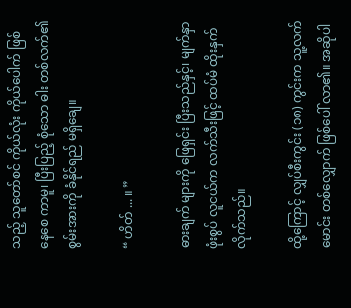သည့် သူတော်စင် ကိုယ်လုံး ကိုယ်ပေါက် ဖြစ်နေစေ ကာမူ၊ ပြီးပြည့် စုံသော ဓါး တစ်လက်၏ စွမ်းအားကို ခံနိုင်ရည် မရှိချေ။

“ ဟိတ် ... ။ ”

ဓားချက် များကို ဖြေရှင်း ပြီးသည်နှင့်၊ မျက်နှာဖုံးစွပ် လူငယ်က လက်သီးဖြင့် ထပ်မံ ထိုးနှက် လိုက်သည်။

ထို့ကြောင့် လျှပ်စီးကွင်း (၁၈) ကွင်းက သူ့လက်မောင်း တစ်လျှောက် ဖြစ်ပေါ် လာ၏။ အဆိုပါ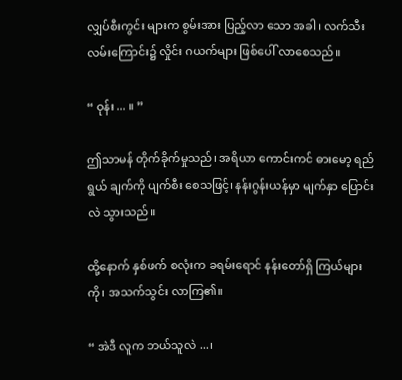လျှပ်စီးကွင်း များက စွမ်းအား ပြည့်လာ သော အခါ၊ လက်သီး လမ်းကြောင်း၌ လှိုင်း ဂယက်များ ဖြစ်ပေါ် လာစေသည်။

“ ဝုန်း ... ။ ”

ဤသာမန် တိုက်ခိုက်မှုသည်၊ အရိယာ ကောင်းကင် ဓားမော့ ရည်ရွယ် ချက်ကို ပျက်စီး စေသဖြင့်၊ နန်းဂွန်းယန်မှာ မျက်နှာ ပြောင်းလဲ သွားသည်။

ထို့နောက် နှစ်ဖက် စလုံးက ခရမ်းရောင် နန်းတော်ရှိ ကြယ်များကို၊ အသက်သွင်း လာကြ၏။

“ အဲဒီ လူက ဘယ်သူလဲ ...၊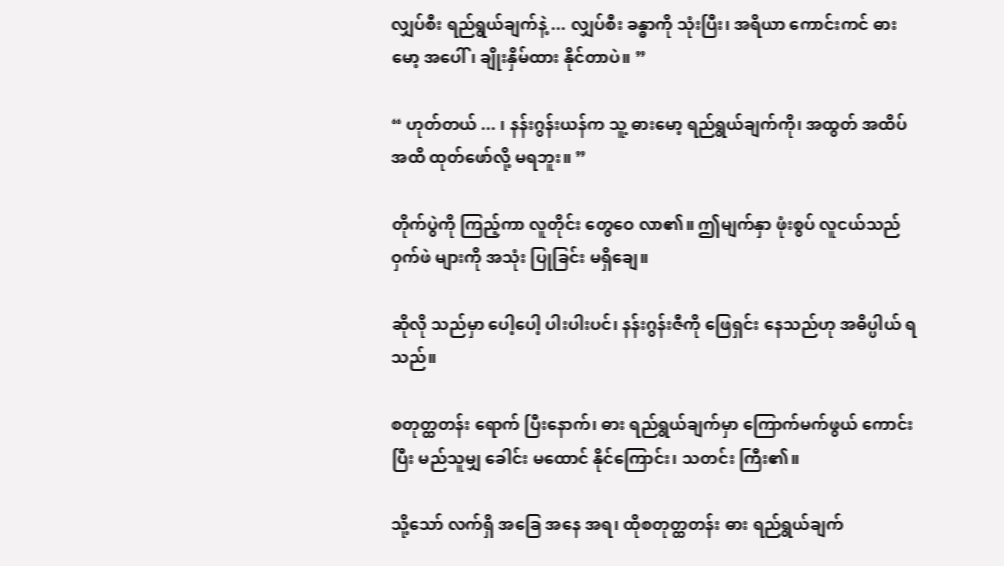လျှပ်စီး ရည်ရွယ်ချက်နဲ့ ... လျှပ်စီး ခန္ဓာကို သုံးပြီး၊ အရိယာ ကောင်းကင် ဓားမော့ အပေါ်၊ ချိုးနှိမ်ထား နိုင်တာပဲ။ ”

“ ဟုတ်တယ် ... ၊ နန်းဂွန်းယန်က သူ့ ဓားမော့ ရည်ရွယ်ချက်ကို၊ အထွတ် အထိပ် အထိ ထုတ်ဖော်လို့ မရဘူး။ ”

တိုက်ပွဲကို ကြည့်ကာ လူတိုင်း တွေဝေ လာ၏။ ဤမျက်နှာ ဖုံးစွပ် လူငယ်သည် ဝှက်ဖဲ များကို အသုံး ပြုခြင်း မရှိချေ။

ဆိုလို သည်မှာ ပေါ့ပေါ့ ပါးပါးပင်၊ နန်းဂွန်းဇီကို ဖြေရှင်း နေသည်ဟု အဓိပ္ပါယ် ရသည်။

စတုတ္ထတန်း ရောက် ပြီးနောက်၊ ဓား ရည်ရွယ်ချက်မှာ ကြောက်မက်ဖွယ် ကောင်းပြီး မည်သူမျှ ခေါင်း မထောင် နိုင်ကြောင်း၊ သတင်း ကြီး၏။

သို့သော် လက်ရှိ အခြေ အနေ အရ၊ ထိုစတုတ္ထတန်း ဓား ရည်ရွယ်ချက်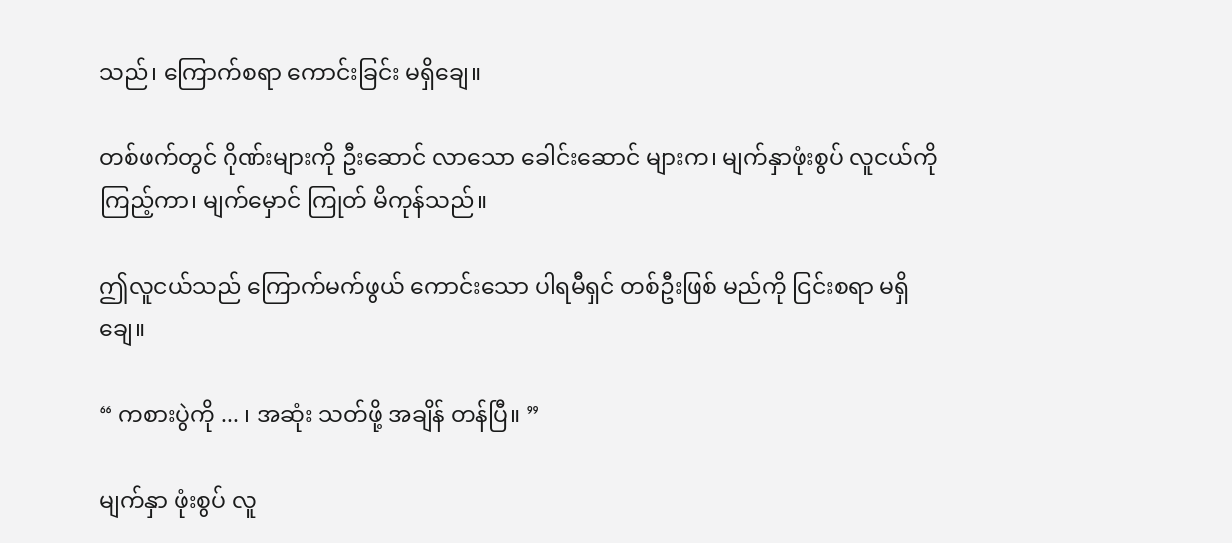သည်၊ ကြောက်စရာ ကောင်းခြင်း မရှိချေ။

တစ်ဖက်တွင် ဂိုဏ်းများကို ဦးဆောင် လာသော ခေါင်းဆောင် များက၊ မျက်နှာဖုံးစွပ် လူငယ်ကို ကြည့်ကာ၊ မျက်မှောင် ကြုတ် မိကုန်သည်။

ဤလူငယ်သည် ကြောက်မက်ဖွယ် ကောင်းသော ပါရမီရှင် တစ်ဦးဖြစ် မည်ကို ငြင်းစရာ မရှိချေ။

“ ကစားပွဲကို ... ၊ အဆုံး သတ်ဖို့ အချိန် တန်ပြီ။ ”

မျက်နှာ ဖုံးစွပ် လူ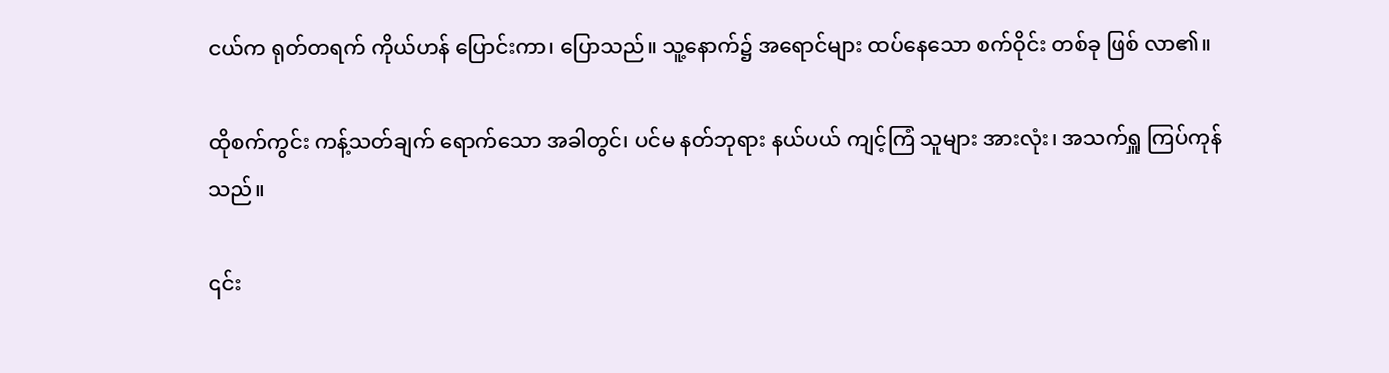ငယ်က ရုတ်တရက် ကိုယ်ဟန် ပြောင်းကာ၊ ပြောသည်။ သူ့နောက်၌ အရောင်များ ထပ်နေသော စက်ဝိုင်း တစ်ခု ဖြစ် လာ၏။

ထိုစက်ကွင်း ကန့်သတ်ချက် ရောက်သော အခါတွင်၊ ပင်မ နတ်ဘုရား နယ်ပယ် ကျင့်ကြံ သူများ အားလုံး၊ အသက်ရှူ ကြပ်ကုန်သည်။

၎င်း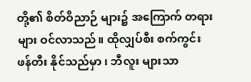တို့၏ စိတ်ဝိညာဉ် များ၌ အကြောက် တရားများ ဝင်လာသည်။ ထိုလျှပ်စီး စက်ကွင်း ဖန်တီး နိုင်သည်မှာ၊ ဘီလူး များသာ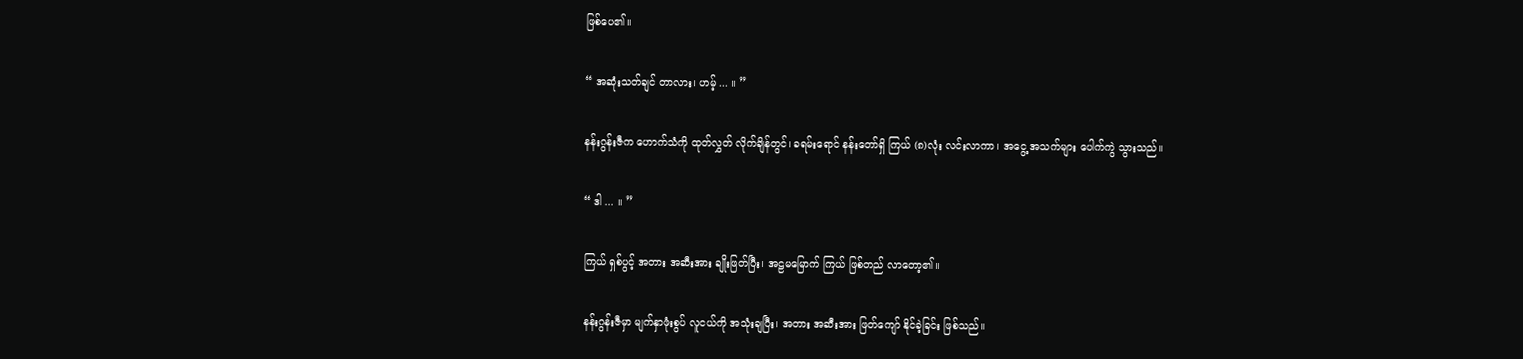ဖြစ်ပေ၏။

“ အဆုံးသတ်ချင် တာလား၊ ဟမ့် ... ။ ”

နန်းဂွန်းဇီက ဟောက်သံကို ထုတ်လွှတ် လိုက်ချိန်တွင်၊ ခရမ်းရောင် နန်းတော်ရှိ ကြယ် (၈)လုံး လင်းလာကာ၊ အငွေ့ အသက်များ ပေါက်ကွဲ သွားသည်။

“ ဒါ ... ။ ”

ကြယ် ရှစ်ပွင့် အတား အဆီးအား ချိုးဖြတ်ပြီး၊ အဠမမြောက် ကြယ် ဖြစ်တည် လာတော့၏။

နန်းဂွန်းဇီမှာ မျက်နှာဖုံးစွပ် လူငယ်ကို အသုံးချပြီး၊ အတား အဆီးအား ဖြတ်ကျော် နိုင်ခဲ့ခြင်း ဖြစ်သည်။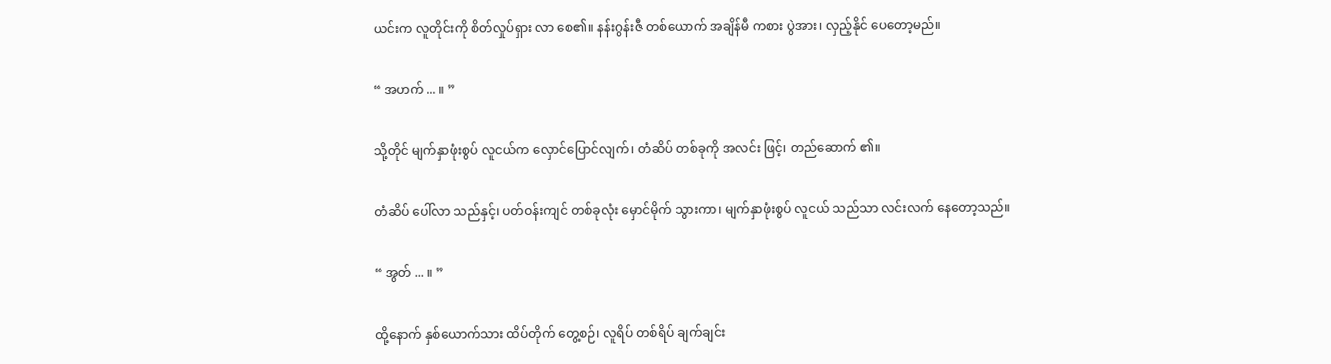ယင်းက လူတိုင်းကို စိတ်လှုပ်ရှား လာ စေ၏။ နန်းဂွန်းဇီ တစ်ယောက် အချိန်မီ ကစား ပွဲအား၊ လှည့်နိုင် ပေတော့မည်။

“ အဟက် ... ။ ”

သို့တိုင် မျက်နှာဖုံးစွပ် လူငယ်က လှောင်ပြောင်လျက်၊ တံဆိပ် တစ်ခုကို အလင်း ဖြင့်၊ တည်ဆောက် ၏။

တံဆိပ် ပေါ်လာ သည်နှင့်၊ ပတ်ဝန်းကျင် တစ်ခုလုံး မှောင်မိုက် သွားကာ၊ မျက်နှာဖုံးစွပ် လူငယ် သည်သာ လင်းလက် နေတော့သည်။

“ အွတ် ... ။ ”

ထို့နောက် နှစ်ယောက်သား ထိပ်တိုက် တွေ့စဉ်၊ လူရိပ် တစ်ရိပ် ချက်ချင်း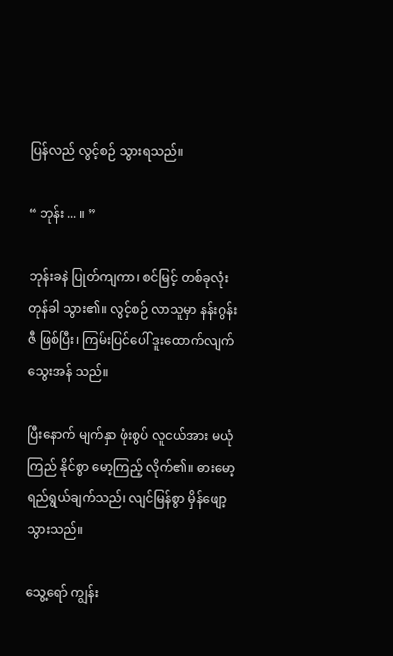ပြန်လည် လွင့်စဉ် သွားရသည်။

“ ဘုန်း ... ။ ”

ဘုန်းခနဲ ပြုတ်ကျကာ၊ စင်မြင့် တစ်ခုလုံး တုန်ခါ သွား၏။ လွင့်စဉ် လာသူမှာ နန်းဂွန်းဇီ ဖြစ်ပြီး၊ ကြမ်းပြင်ပေါ် ဒူးထောက်လျက် သွေးအန် သည်။

ပြီးနောက် မျက်နှာ ဖုံးစွပ် လူငယ်အား မယုံကြည် နိုင်စွာ မော့ကြည့် လိုက်၏။ ဓားမော့ ရည်ရွယ်ချက်သည်၊ လျင်မြန်စွာ မှိန်ဖျော့ သွားသည်။

သွေ့ရော် ကျွန်း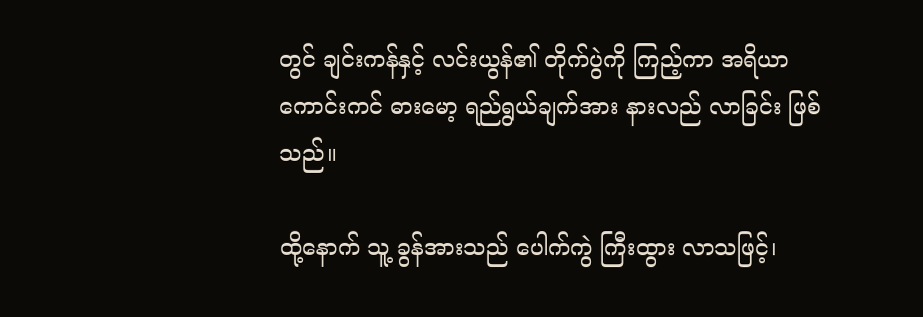တွင် ချင်းကန်နှင့် လင်းယွန်၏ တိုက်ပွဲကို ကြည့်ကာ အရိယာ ကောင်းကင် ဓားမော့ ရည်ရွယ်ချက်အား နားလည် လာခြင်း ဖြစ်သည်။

ထို့နောက် သူ့ ခွန်အားသည် ပေါက်ကွဲ ကြီးထွား လာသဖြင့်၊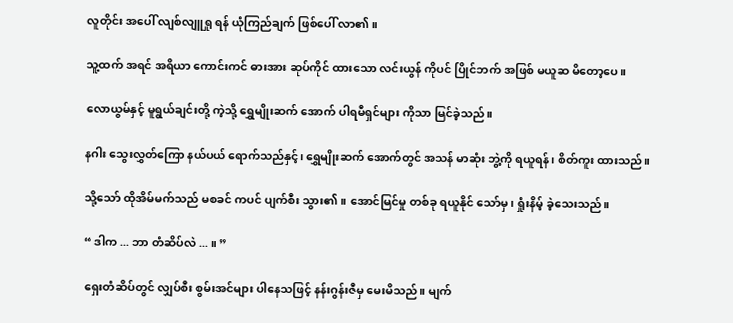လူတိုင်း အပေါ် လျစ်လျူရှု ရန် ယုံကြည်ချက် ဖြစ်ပေါ် လာ၏။

သူ့ထက် အရင် အရိယာ ကောင်းကင် ဓားအား ဆုပ်ကိုင် ထားသော လင်းယွန် ကိုပင် ပြိုင်ဘက် အဖြစ် မယူဆ မိတော့ပေ။

လောယွမ်နှင့် မူရွယ်ချင်းတို့ ကဲ့သို့ ရွှေမျိုးဆက် အောက် ပါရမီရှင်များ ကိုသာ မြင်ခဲ့သည်။

နဂါး သွေးလွှတ်ကြော နယ်ပယ် ရောက်သည်နှင့်၊ ရွှေမျိုးဆက် အောက်တွင် အသန် မာဆုံး ဘွဲ့ကို ရယူရန်၊ စိတ်ကူး ထားသည်။

သို့သော် ထိုအိမ်မက်သည် မစခင် ကပင် ပျက်စီး သွား၏။ အောင်မြင်မှု တစ်ခု ရယူနိုင် သော်မှ၊ ရှုံးနိမ့် ခဲ့သေးသည်။

“ ဒါက ... ဘာ တံဆိပ်လဲ ... ။ ”

ရှေးတံဆိပ်တွင် လျှပ်စီး စွမ်းအင်များ ပါနေသဖြင့် နန်းဂွန်းဇီမှ မေးမိသည်။ မျက်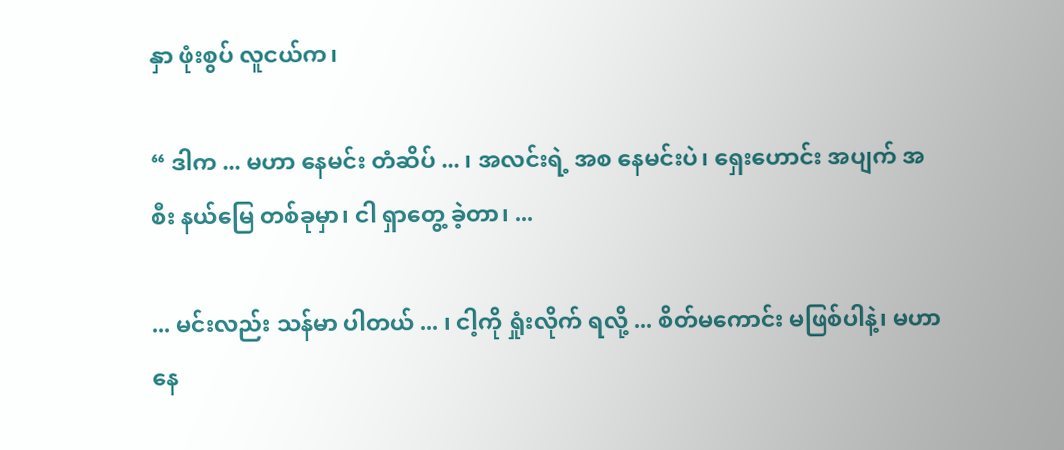နှာ ဖုံးစွပ် လူငယ်က၊

“ ဒါက ... မဟာ နေမင်း တံဆိပ် ... ၊ အလင်းရဲ့ အစ နေမင်းပဲ၊ ရှေးဟောင်း အပျက် အစီး နယ်မြေ တစ်ခုမှာ၊ ငါ ရှာတွေ့ ခဲ့တာ၊ ...

... မင်းလည်း သန်မာ ပါတယ် ... ၊ ငါ့ကို ရှုံးလိုက် ရလို့ ... စိတ်မကောင်း မဖြစ်ပါနဲ့၊ မဟာ နေ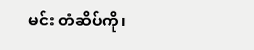မင်း တံဆိပ်ကို၊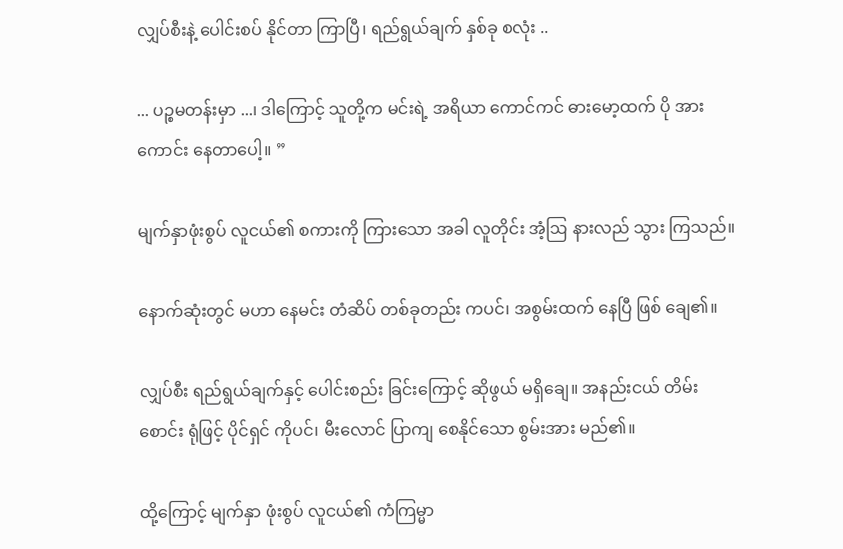လျှပ်စီးနဲ့ ပေါင်းစပ် နိုင်တာ ကြာပြီ၊ ရည်ရွယ်ချက် နှစ်ခု စလုံး ..

... ပဉ္စမတန်းမှာ ...၊ ဒါကြောင့် သူတို့က မင်းရဲ့ အရိယာ ကောင်ကင် ဓားမော့ထက် ပို အားကောင်း နေတာပေါ့။ ”

မျက်နှာဖုံးစွပ် လူငယ်၏ စကားကို ကြားသော အခါ လူတိုင်း အံ့ဩ နားလည် သွား ကြသည်။

နောက်ဆုံးတွင် မဟာ နေမင်း တံဆိပ် တစ်ခုတည်း ကပင်၊ အစွမ်းထက် နေပြီ ဖြစ် ချေ၏။

လျှပ်စီး ရည်ရွယ်ချက်နှင့် ပေါင်းစည်း ခြင်းကြောင့် ဆိုဖွယ် မရှိချေ။ အနည်းငယ် တိမ်းစောင်း ရုံဖြင့် ပိုင်ရှင် ကိုပင်၊ မီးလောင် ပြာကျ စေနိုင်သော စွမ်းအား မည်၏။

ထို့ကြောင့် မျက်နှာ ဖုံးစွပ် လူငယ်၏ ကံကြမ္မာ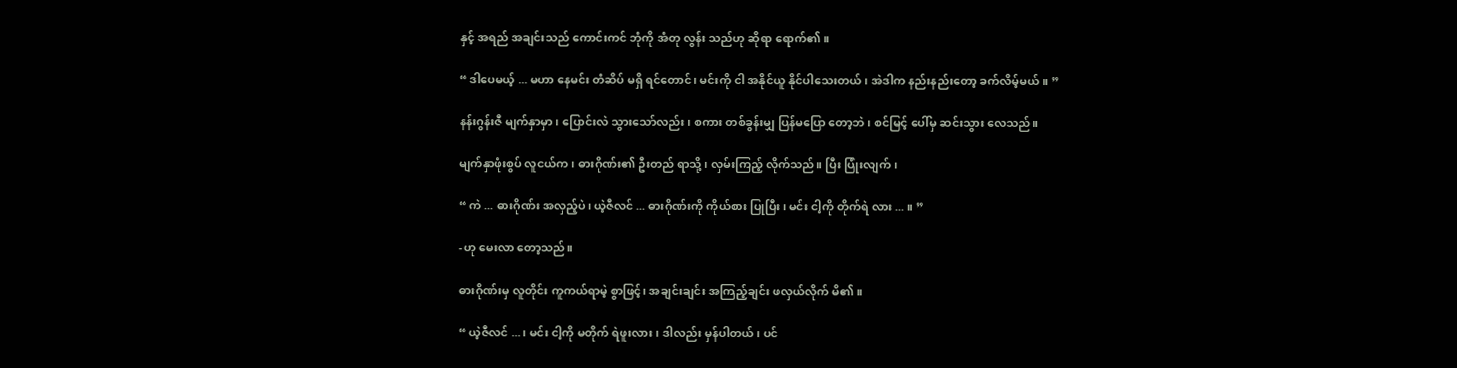နှင့် အရည် အချင်းသည် ကောင်းကင် ဘုံကို အံတု လွန်း သည်ဟု ဆိုရာ ရောက်၏။

“ ဒါပေမယ့် ... မဟာ နေမင်း တံဆိပ် မရှိ ရင်တောင်၊ မင်းကို ငါ အနိုင်ယူ နိုင်ပါသေးတယ်၊ အဲဒါက နည်းနည်းတော့ ခက်လိမ့်မယ်။ ”

နန်းဂွန်းဇီ မျက်နှာမှာ၊ ပြောင်းလဲ သွားသော်လည်း၊ စကား တစ်ခွန်းမျှ ပြန်မပြော တော့ဘဲ၊ စင်မြင့် ပေါ်မှ ဆင်းသွား လေသည်။

မျက်နှာဖုံးစွပ် လူငယ်က၊ ဓားဂိုဏ်း၏ ဦးတည် ရာသို့၊ လှမ်းကြည့် လိုက်သည်။ ပြီး ပြုံးလျက်၊

“ ကဲ ... ဓားဂိုဏ်း အလှည့်ပဲ၊ ယဲ့ဇီလင် ... ဓားဂိုဏ်းကို ကိုယ်စား ပြုပြီး၊ မင်း ငါ့ကို တိုက်ရဲ လား ... ။ ”

-ဟု မေးလာ တော့သည်။

ဓားဂိုဏ်းမှ လူတိုင်း ကူကယ်ရာမဲ့ စွာဖြင့်၊ အချင်းချင်း အကြည့်ချင်း ဖလှယ်လိုက် မိ၏။

“ ယဲ့ဇီလင် ... ၊ မင်း ငါ့ကို မတိုက် ရဲဖူးလား၊ ဒါလည်း မှန်ပါတယ်၊ ပင်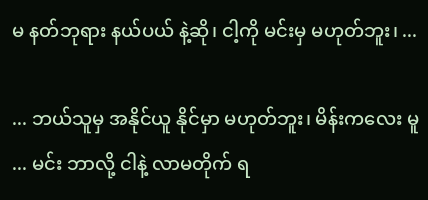မ နတ်ဘုရား နယ်ပယ် နဲ့ဆို၊ ငါ့ကို မင်းမှ မဟုတ်ဘူး၊ ...

... ဘယ်သူမှ အနိုင်ယူ နိုင်မှာ မဟုတ်ဘူး၊ မိန်းကလေး မူ ... မင်း ဘာလို့ ငါနဲ့ လာမတိုက် ရ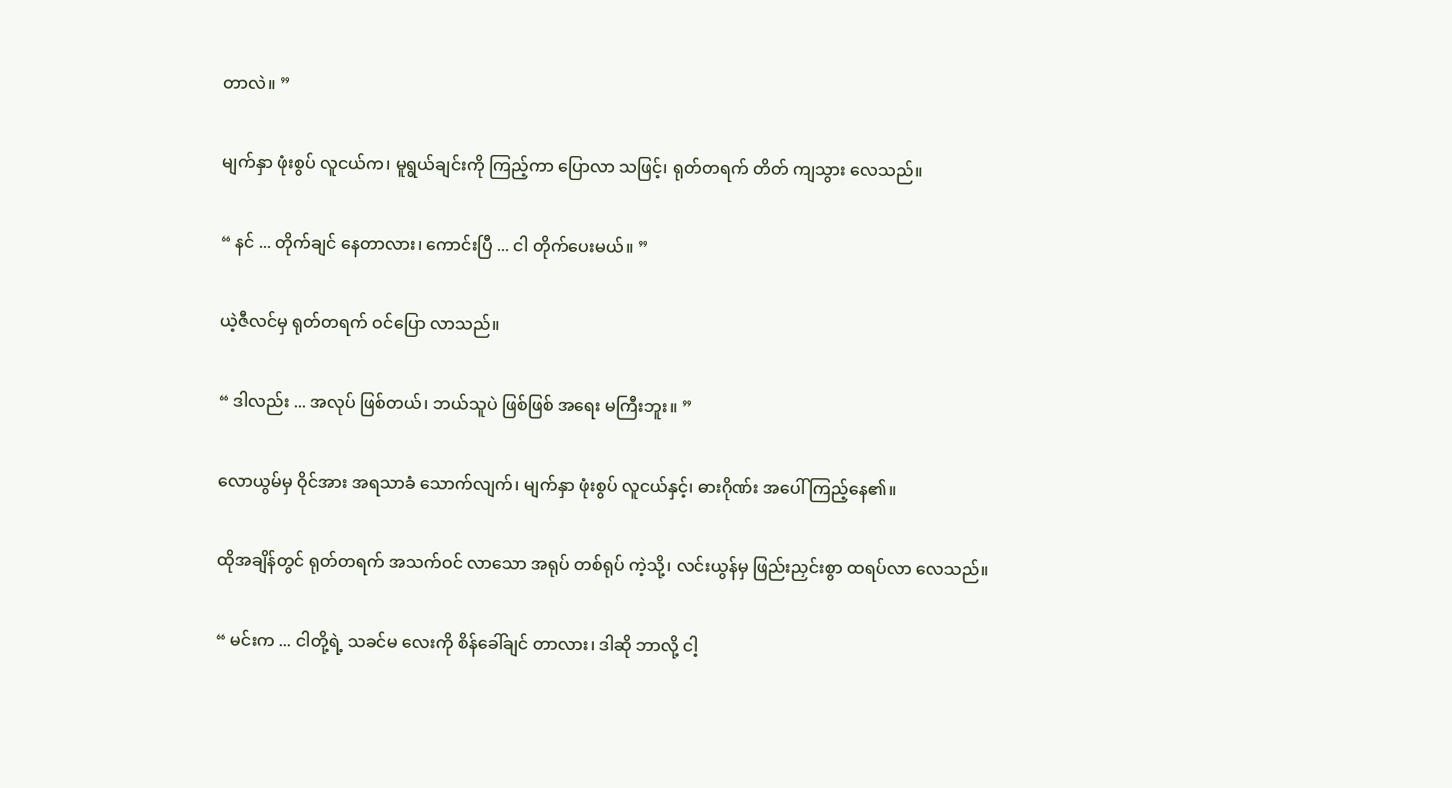တာလဲ။ ”

မျက်နှာ ဖုံးစွပ် လူငယ်က၊ မူရွယ်ချင်းကို ကြည့်ကာ ပြောလာ သဖြင့်၊ ရုတ်တရက် တိတ် ကျသွား လေသည်။

“ နင် ... တိုက်ချင် နေတာလား၊ ကောင်းပြီ ... ငါ တိုက်ပေးမယ်။ ”

ယဲ့ဇီလင်မှ ရုတ်တရက် ဝင်ပြော လာသည်။

“ ဒါလည်း ... အလုပ် ဖြစ်တယ်၊ ဘယ်သူပဲ ဖြစ်ဖြစ် အရေး မကြီးဘူး။ ”

လောယွမ်မှ ဝိုင်အား အရသာခံ သောက်လျက်၊ မျက်နှာ ဖုံးစွပ် လူငယ်နှင့်၊ ဓားဂိုဏ်း အပေါ် ကြည့်နေ၏။

ထိုအချိန်တွင် ရုတ်တရက် အသက်ဝင် လာသော အရုပ် တစ်ရုပ် ကဲ့သို့၊ လင်းယွန်မှ ဖြည်းညှင်းစွာ ထရပ်လာ လေသည်။

“ မင်းက ... ငါတို့ရဲ့ သခင်မ လေးကို စိန်ခေါ်ချင် တာလား၊ ဒါဆို ဘာလို့ ငါ့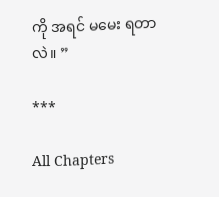ကို အရင် မမေး ရတာလဲ။ ”

***

All Chapters